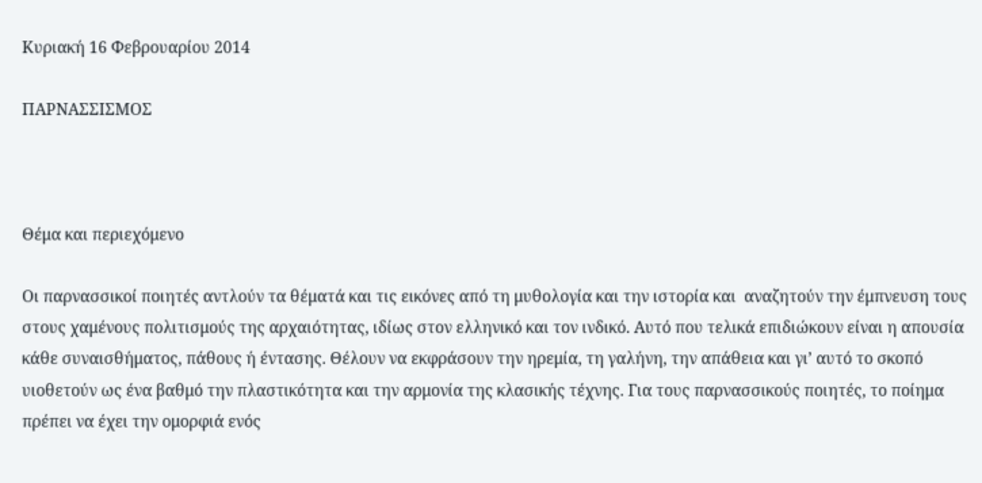Κυριακή 16 Φεβρουαρίου 2014

ΠΑΡΝΑΣΣΙΣΜΟΣ



Θέμα και περιεχόμενο

Οι παρνασσικοί ποιητές αντλούν τα θέματά και τις εικόνες από τη μυθολογία και την ιστορία και  αναζητούν την έμπνευση τους στους χαμένους πολιτισμούς της αρχαιότητας, ιδίως στον ελληνικό και τον ινδικό. Αυτό που τελικά επιδιώκουν είναι η απουσία κάθε συναισθήματος, πάθους ή έντασης. Θέλουν να εκφράσουν την ηρεμία, τη γαλήνη, την απάθεια και γι’ αυτό το σκοπό υιοθετούν ως ένα βαθμό την πλαστικότητα και την αρμονία της κλασικής τέχνης. Για τους παρνασσικούς ποιητές, το ποίημα πρέπει να έχει την ομορφιά ενός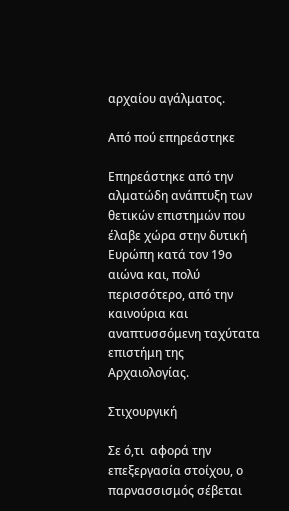αρχαίου αγάλματος.

Από πού επηρεάστηκε

Επηρεάστηκε από την αλματώδη ανάπτυξη των θετικών επιστημών που έλαβε χώρα στην δυτική Ευρώπη κατά τον 19ο αιώνα και, πολύ περισσότερο, από την καινούρια και αναπτυσσόμενη ταχύτατα επιστήμη της Αρχαιολογίας.

Στιχουργική

Σε ό,τι  αφορά την επεξεργασία στοίχου, ο παρνασσισμός σέβεται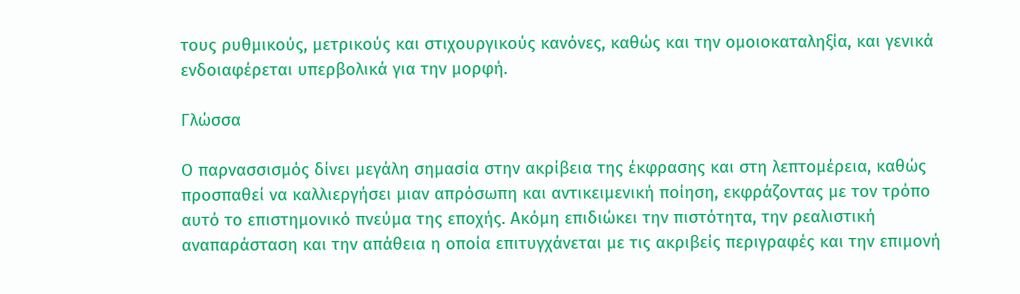τους ρυθμικούς, μετρικούς και στιχουργικούς κανόνες, καθώς και την ομοιοκαταληξία, και γενικά ενδοιαφέρεται υπερβολικά για την μορφή.

Γλώσσα

Ο παρνασσισμός δίνει μεγάλη σημασία στην ακρίβεια της έκφρασης και στη λεπτομέρεια, καθώς προσπαθεί να καλλιεργήσει μιαν απρόσωπη και αντικειμενική ποίηση, εκφράζοντας με τον τρόπο αυτό το επιστημονικό πνεύμα της εποχής. Ακόμη επιδιώκει την πιστότητα, την ρεαλιστική αναπαράσταση και την απάθεια η οποία επιτυγχάνεται με τις ακριβείς περιγραφές και την επιμονή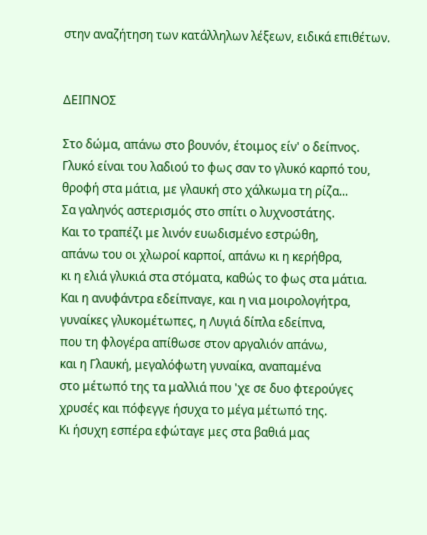στην αναζήτηση των κατάλληλων λέξεων, ειδικά επιθέτων.


ΔΕΙΠΝΟΣ

Στο δώμα, απάνω στο βουνόν, έτοιμος είν' ο δείπνος.
Γλυκό είναι του λαδιού το φως σαν το γλυκό καρπό του,
θροφή στα μάτια, με γλαυκή στο χάλκωμα τη ρίζα...
Σα γαληνός αστερισμός στο σπίτι ο λυχνοστάτης.
Και το τραπέζι με λινόν ευωδισμένο εστρώθη,
απάνω του οι χλωροί καρποί, απάνω κι η κερήθρα,
κι η ελιά γλυκιά στα στόματα, καθώς το φως στα μάτια.
Και η ανυφάντρα εδείπναγε, και η νια μοιρολογήτρα,
γυναίκες γλυκομέτωπες, η Λυγιά δίπλα εδείπνα,
που τη φλογέρα απίθωσε στον αργαλιόν απάνω,
και η Γλαυκή, μεγαλόφωτη γυναίκα, αναπαμένα
στο μέτωπό της τα μαλλιά που 'χε σε δυο φτερούγες
χρυσές και πόφεγγε ήσυχα το μέγα μέτωπό της.
Κι ήσυχη εσπέρα εφώταγε μες στα βαθιά μας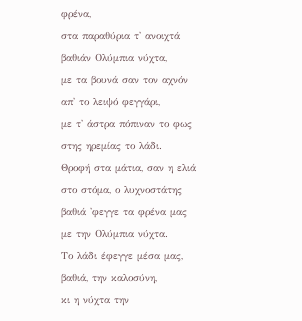φρένα,
στα παραθύρια τ' ανοιχτά βαθιάν Ολύμπια νύχτα,
με τα βουνά σαν τον αχνόν απ' το λειψό φεγγάρι,
με τ' άστρα πόπιναν το φως στης ηρεμίας το λάδι.
Θροφή στα μάτια, σαν η ελιά στο στόμα, ο λυχνοστάτης
βαθιά 'φεγγε τα φρένα μας με την Ολύμπια νύχτα.
Το λάδι έφεγγε μέσα μας, βαθιά, την καλοσύνη,
κι η νύχτα την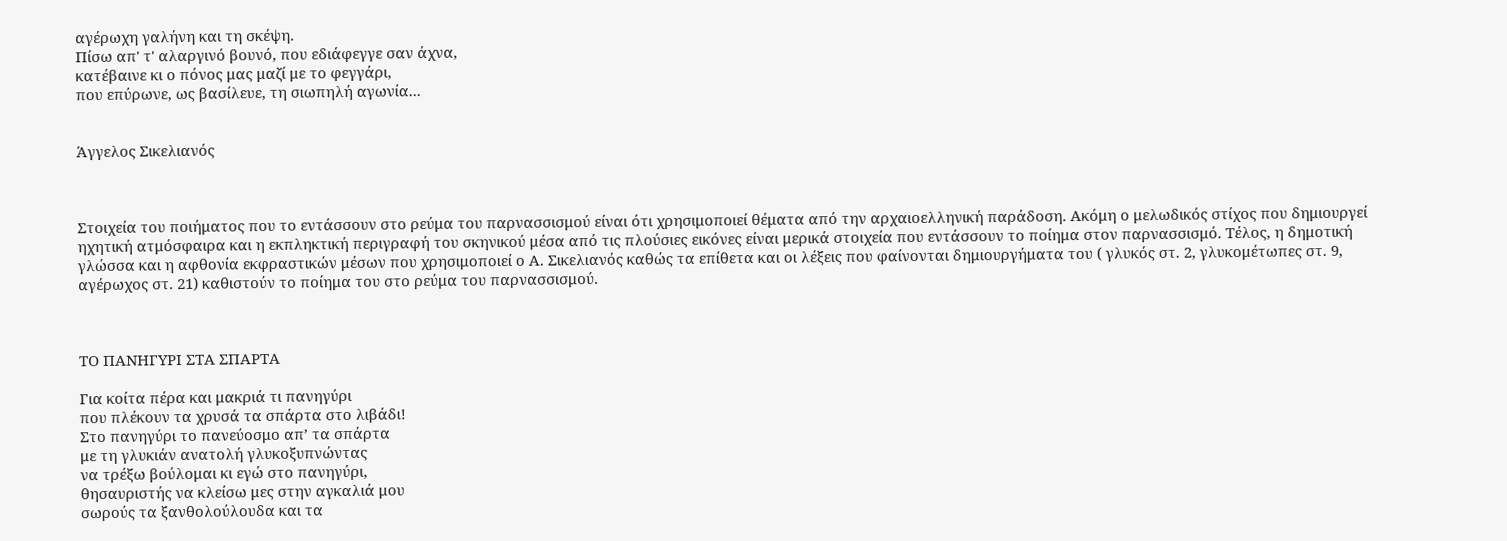αγέρωχη γαλήνη και τη σκέψη.
Πίσω απ' τ' αλαργινό βουνό, που εδιάφεγγε σαν άχνα,
κατέβαινε κι ο πόνος μας μαζί με το φεγγάρι,
που επύρωνε, ως βασίλευε, τη σιωπηλή αγωνία...


Άγγελος Σικελιανός



Στοιχεία του ποιήματος που το εντάσσουν στο ρεύμα του παρνασσισμού είναι ότι χρησιμοποιεί θέματα από την αρχαιοελληνική παράδοση. Ακόμη ο μελωδικός στίχος που δημιουργεί ηχητική ατμόσφαιρα και η εκπληκτική περιγραφή του σκηνικού μέσα από τις πλούσιες εικόνες είναι μερικά στοιχεία που εντάσσουν το ποίημα στον παρνασσισμό. Τέλος, η δημοτική γλώσσα και η αφθονία εκφραστικών μέσων που χρησιμοποιεί ο Α. Σικελιανός καθώς τα επίθετα και οι λέξεις που φαίνονται δημιουργήματα του ( γλυκός στ. 2, γλυκομέτωπες στ. 9, αγέρωχος στ. 21) καθιστούν το ποίημα του στο ρεύμα του παρνασσισμού.



ΤΟ ΠΑΝΗΓΥΡΙ ΣΤΑ ΣΠΑΡΤΑ

Για κοίτα πέρα και μακριά τι πανηγύρι
που πλέκουν τα χρυσά τα σπάρτα στο λιβάδι!
Στο πανηγύρι το πανεύοσμο απ’ τα σπάρτα
με τη γλυκιάν ανατολή γλυκοξυπνώντας
να τρέξω βούλομαι κι εγώ στο πανηγύρι,
θησαυριστής να κλείσω μες στην αγκαλιά μου
σωρούς τα ξανθολούλουδα και τα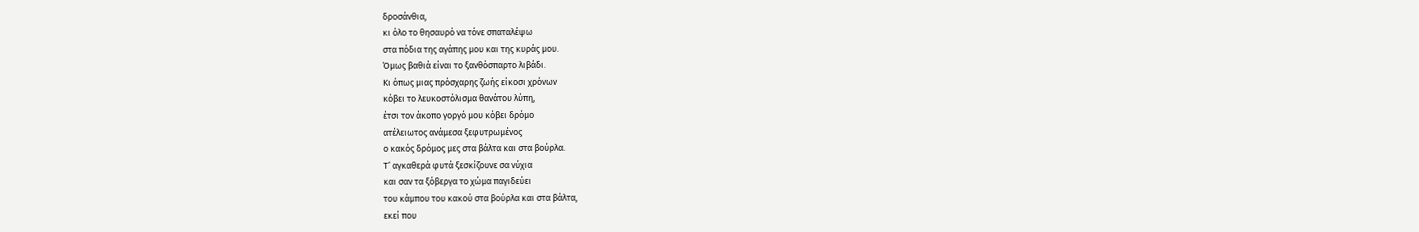δροσάνθια,
κι όλο το θησαυρό να τόνε σπαταλέψω
στα πόδια της αγάπης μου και της κυράς μου.
Όμως βαθιά είναι το ξανθόσπαρτο λιβάδι.
Κι όπως μιας πρόσχαρης ζωής είκοσι χρόνων
κόβει το λευκοστόλισμα θανάτου λύπη,
έτσι τον άκοπο γοργό μου κόβει δρόμο
ατέλειωτος ανάμεσα ξεφυτρωμένος
ο κακός δρόμος μες στα βάλτα και στα βούρλα.
Τ’ αγκαθερά φυτά ξεσκίζουνε σα νύχια
και σαν τα ξόβεργα το χώμα παγιδεύει
του κάμπου του κακού στα βούρλα και στα βάλτα,
εκεί που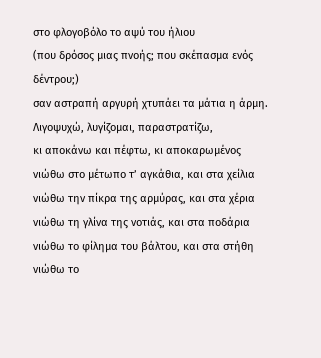στο φλογοβόλο το αψύ του ήλιου
(που δρόσος μιας πνοής; που σκέπασμα ενός δέντρου;)
σαν αστραπή αργυρή χτυπάει τα μάτια η άρμη.
Λιγοψυχώ, λυγίζομαι, παραστρατίζω,
κι αποκάνω και πέφτω, κι αποκαρωμένος
νιώθω στο μέτωπο τ’ αγκάθια, και στα χείλια
νιώθω την πίκρα της αρμύρας, και στα χέρια
νιώθω τη γλίνα της νοτιάς, και στα ποδάρια
νιώθω το φίλημα του βάλτου, και στα στήθη
νιώθω το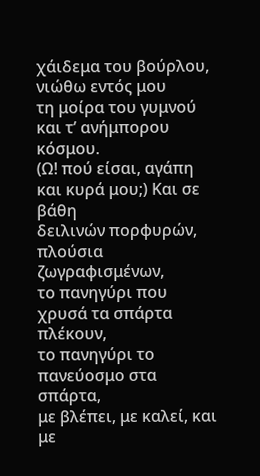χάιδεμα του βούρλου, νιώθω εντός μου
τη μοίρα του γυμνού και τ’ ανήμπορου κόσμου.
(Ω! πού είσαι, αγάπη και κυρά μου;) Και σε βάθη
δειλινών πορφυρών, πλούσια ζωγραφισμένων,
το πανηγύρι που χρυσά τα σπάρτα πλέκουν,
το πανηγύρι το πανεύοσμο στα σπάρτα,
με βλέπει, με καλεί, και με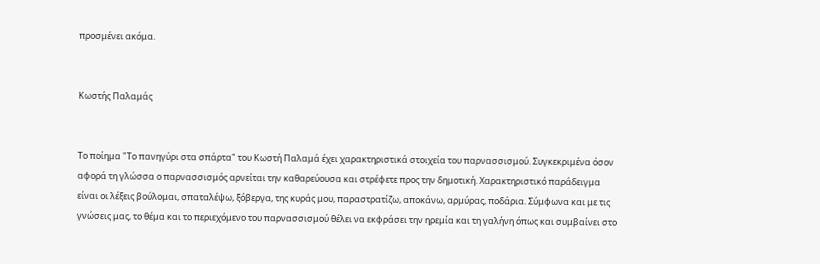προσμένει ακόμα.


Κωστής Παλαμάς


Το ποίημα "Το πανηγύρι στα σπάρτα" του Κωστή Παλαμά έχει χαρακτηριστικά στοιχεία του παρνασσισμού. Συγκεκριμένα όσον αφορά τη γλώσσα ο παρνασσισμός αρνείται την καθαρεύουσα και στρέφετε προς την δημοτική. Χαρακτηριστικό παράδειγμα είναι οι λέξεις βούλομαι, σπαταλέψω, ξόβεργα, της κυράς μου, παραστρατίζω, αποκάνω, αρμύρας, ποδάρια. Σύμφωνα και με τις γνώσεις μας, το θέμα και το περιεχόμενο του παρνασσισμού θέλει να εκφράσει την ηρεμία και τη γαλήνη όπως και συμβαίνει στο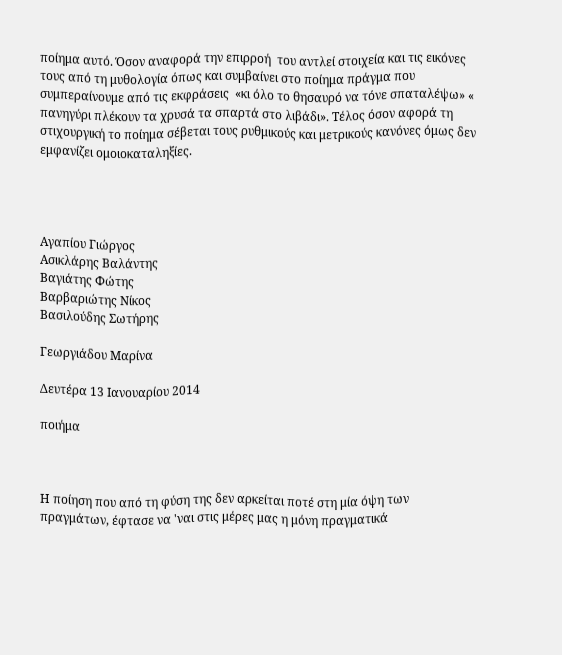ποίημα αυτό. Όσον αναφορά την επιρροή  του αντλεί στοιχεία και τις εικόνες τους από τη μυθολογία όπως και συμβαίνει στο ποίημα πράγμα που συμπεραίνουμε από τις εκφράσεις  «κι όλο το θησαυρό να τόνε σπαταλέψω» « πανηγύρι πλέκουν τα χρυσά τα σπαρτά στο λιβάδι». Τέλος όσον αφορά τη στιχουργική το ποίημα σέβεται τους ρυθμικούς και μετρικούς κανόνες όμως δεν εμφανίζει ομοιοκαταληξίες.




Αγαπίου Γιώργος
Ασικλάρης Βαλάντης
Βαγιάτης Φώτης
Βαρβαριώτης Νίκος
Βασιλούδης Σωτήρης

Γεωργιάδου Μαρίνα

Δευτέρα 13 Ιανουαρίου 2014

ποιήμα



Η ποίηση που από τη φύση της δεν αρκείται ποτέ στη μία όψη των πραγμάτων, έφτασε να 'ναι στις μέρες μας η μόνη πραγματικά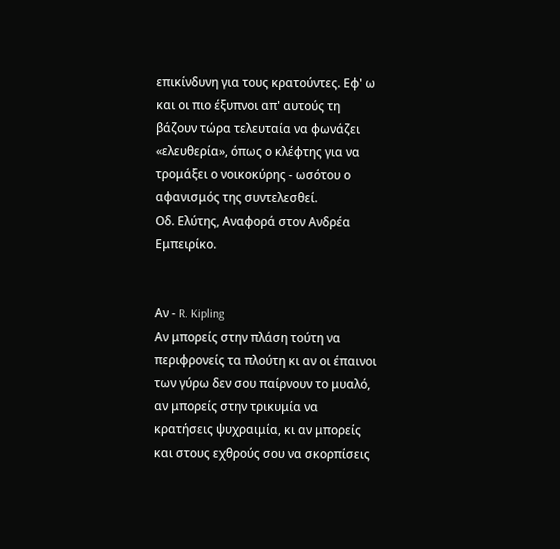επικίνδυνη για τους κρατούντες. Εφ' ω και οι πιο έξυπνοι απ' αυτούς τη βάζουν τώρα τελευταία να φωνάζει «ελευθερία», όπως ο κλέφτης για να τρομάξει ο νοικοκύρης - ωσότου ο αφανισμός της συντελεσθεί.
Οδ. Ελύτης, Αναφορά στον Ανδρέα Εμπειρίκο.


Αν - R. Kipling
Αν μπορείς στην πλάση τούτη να περιφρονείς τα πλούτη κι αν οι έπαινοι των γύρω δεν σου παίρνουν το μυαλό,
αν μπορείς στην τρικυμία να κρατήσεις ψυχραιμία, κι αν μπορείς και στους εχθρούς σου να σκορπίσεις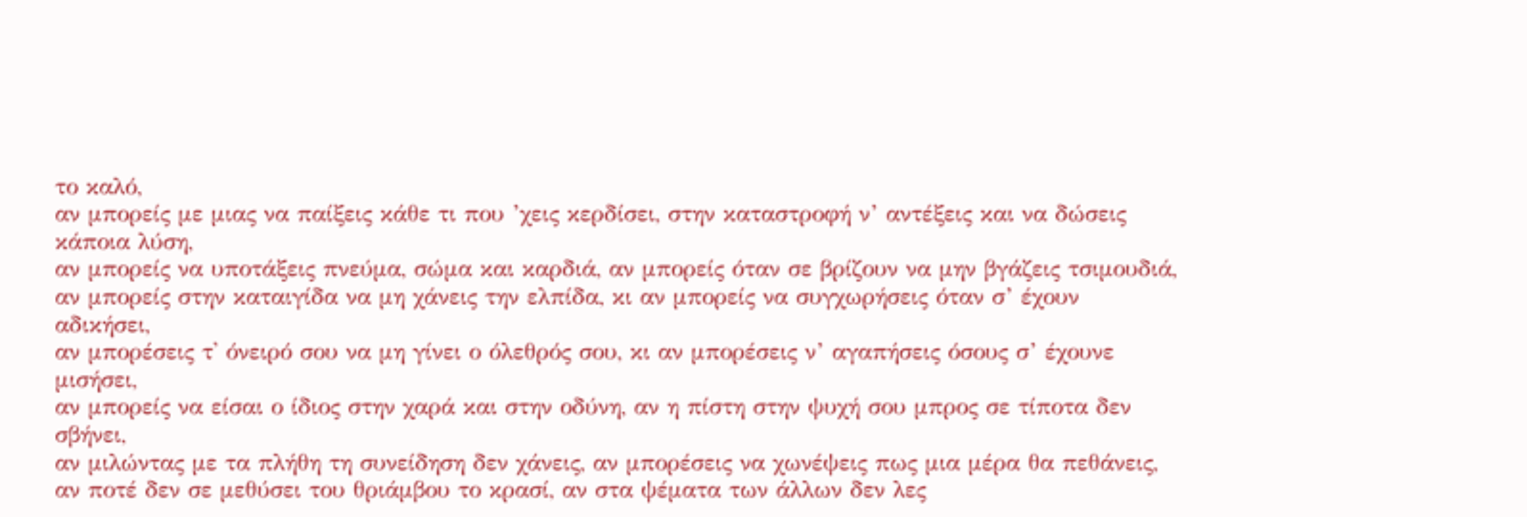το καλό,
αν μπορείς με μιας να παίξεις κάθε τι που ’χεις κερδίσει, στην καταστροφή ν’ αντέξεις και να δώσεις κάποια λύση,
αν μπορείς να υποτάξεις πνεύμα, σώμα και καρδιά, αν μπορείς όταν σε βρίζουν να μην βγάζεις τσιμουδιά,
αν μπορείς στην καταιγίδα να μη χάνεις την ελπίδα, κι αν μπορείς να συγχωρήσεις όταν σ’ έχουν αδικήσει,
αν μπορέσεις τ' όνειρό σου να μη γίνει ο όλεθρός σου, κι αν μπορέσεις ν’ αγαπήσεις όσους σ’ έχουνε μισήσει,
αν μπορείς να είσαι ο ίδιος στην χαρά και στην οδύνη, αν η πίστη στην ψυχή σου μπρος σε τίποτα δεν σβήνει,
αν μιλώντας με τα πλήθη τη συνείδηση δεν χάνεις, αν μπορέσεις να χωνέψεις πως μια μέρα θα πεθάνεις,
αν ποτέ δεν σε μεθύσει του θριάμβου το κρασί, αν στα ψέματα των άλλων δεν λες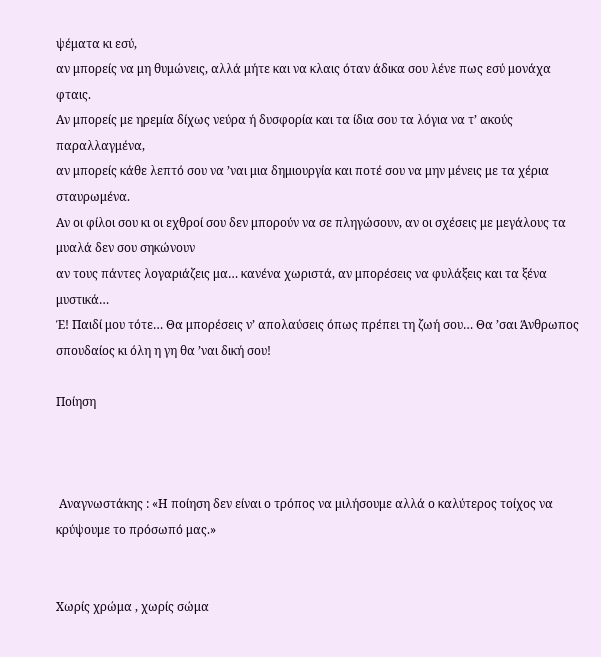ψέματα κι εσύ,
αν μπορείς να μη θυμώνεις, αλλά μήτε και να κλαις όταν άδικα σου λένε πως εσύ μονάχα φταις.
Αν μπορείς με ηρεμία δίχως νεύρα ή δυσφορία και τα ίδια σου τα λόγια να τ’ ακούς παραλλαγμένα,
αν μπορείς κάθε λεπτό σου να ’ναι μια δημιουργία και ποτέ σου να μην μένεις με τα χέρια σταυρωμένα.
Αν οι φίλοι σου κι οι εχθροί σου δεν μπορούν να σε πληγώσουν, αν οι σχέσεις με μεγάλους τα μυαλά δεν σου σηκώνουν
αν τους πάντες λογαριάζεις μα… κανένα χωριστά, αν μπορέσεις να φυλάξεις και τα ξένα μυστικά…
Έ! Παιδί μου τότε… Θα μπορέσεις ν’ απολαύσεις όπως πρέπει τη ζωή σου… Θα ’σαι Άνθρωπος σπουδαίος κι όλη η γη θα ’ναι δική σου!

Ποίηση



 Αναγνωστάκης : «Η ποίηση δεν είναι ο τρόπος να μιλήσουμε αλλά ο καλύτερος τοίχος να κρύψουμε το πρόσωπό μας.»


Χωρίς χρώμα , χωρίς σώμα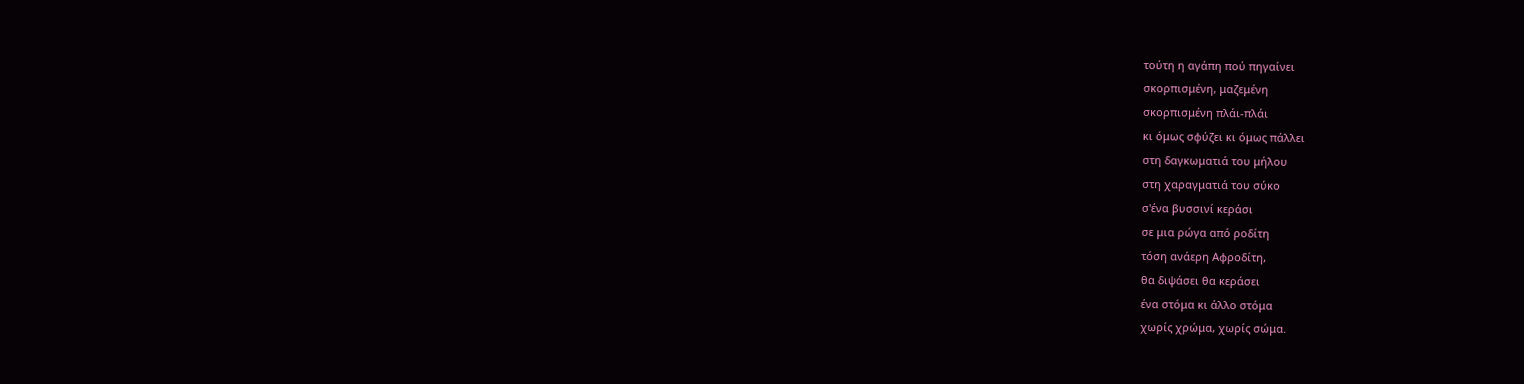τούτη η αγάπη πού πηγαίνει
σκορπισμένη, μαζεμένη
σκορπισμένη πλάι-πλάι
κι όμως σφύζει κι όμως πάλλει
στη δαγκωματιά του μήλου
στη χαραγματιά του σύκο
σ'ένα βυσσινί κεράσι
σε μια ρώγα από ροδίτη
τόση ανάερη Αφροδίτη,
θα διψάσει θα κεράσει
ένα στόμα κι άλλο στόμα
χωρίς χρώμα, χωρίς σώμα.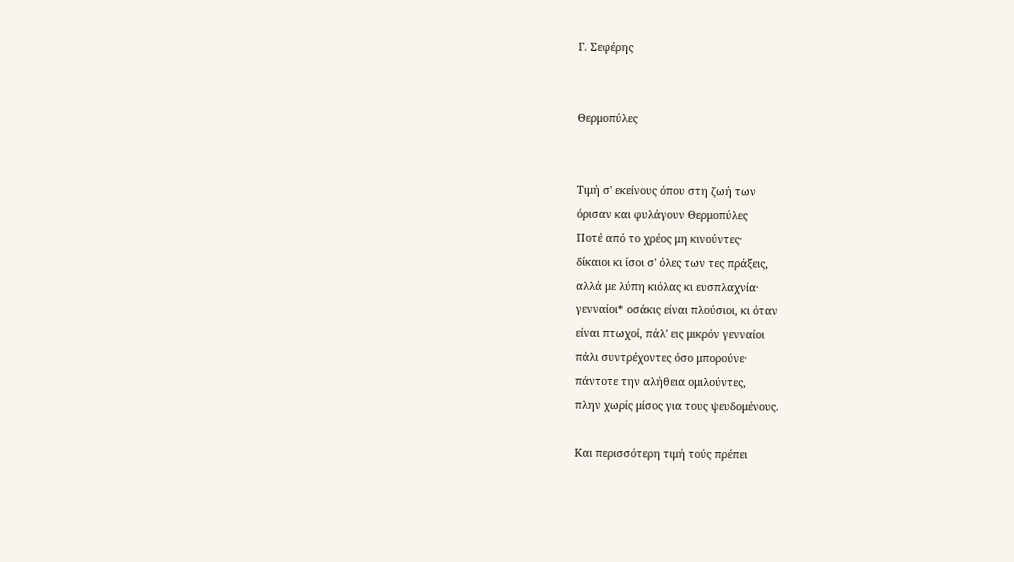Γ. Σεφέρης


Θερμοπύλες


Tιμή σ' εκείνους όπου στη ζωή των
όρισαν και φυλάγουν Θερμοπύλες
Ποτέ από το χρέος μη κινούντες·
δίκαιοι κι ίσοι σ' όλες των τες πράξεις,
αλλά με λύπη κιόλας κι ευσπλαχνία·
γενναίοι* οσάκις είναι πλούσιοι, κι όταν
είναι πτωχοί, πάλ' εις μικρόν γενναίοι
πάλι συντρέχοντες όσο μπορούνε·
πάντοτε την αλήθεια ομιλούντες,
πλην χωρίς μίσος για τους ψευδομένους.

Και περισσότερη τιμή τούς πρέπει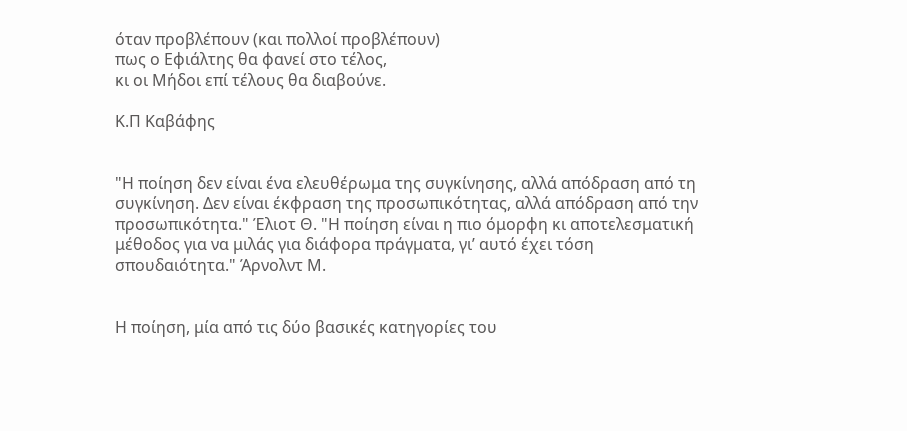όταν προβλέπουν (και πολλοί προβλέπουν)
πως ο Εφιάλτης θα φανεί στο τέλος,
κι οι Μήδοι επί τέλους θα διαβούνε.

Κ.Π Καβάφης


"Η ποίηση δεν είναι ένα ελευθέρωμα της συγκίνησης, αλλά απόδραση από τη συγκίνηση. Δεν είναι έκφραση της προσωπικότητας, αλλά απόδραση από την προσωπικότητα." Έλιοτ Θ. "Η ποίηση είναι η πιο όμορφη κι αποτελεσματική μέθοδος για να μιλάς για διάφορα πράγματα, γι’ αυτό έχει τόση σπουδαιότητα." Άρνολντ Μ.


Η ποίηση, μία από τις δύο βασικές κατηγορίες του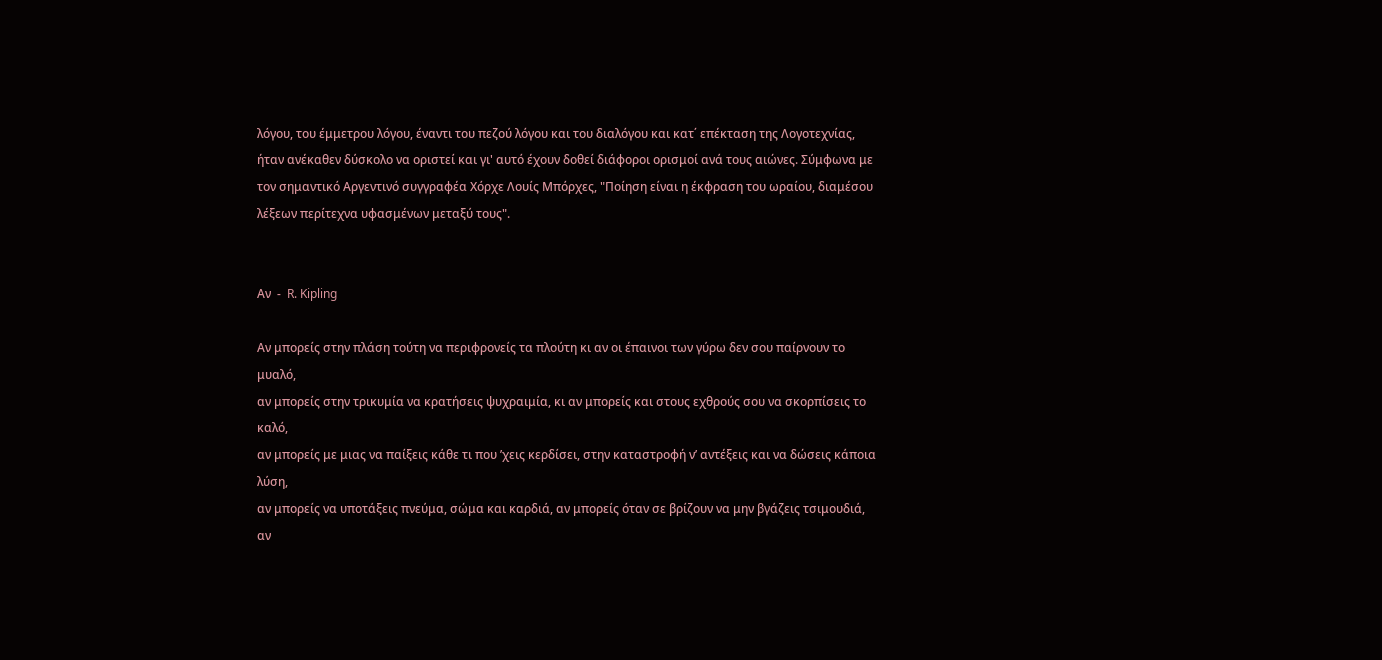λόγου, του έμμετρου λόγου, έναντι του πεζού λόγου και του διαλόγου και κατ΄ επέκταση της Λογοτεχνίας, ήταν ανέκαθεν δύσκολο να οριστεί και γι' αυτό έχουν δοθεί διάφοροι ορισμοί ανά τους αιώνες. Σύμφωνα με τον σημαντικό Αργεντινό συγγραφέα Χόρχε Λουίς Μπόρχες, "Ποίηση είναι η έκφραση του ωραίου, διαμέσου λέξεων περίτεχνα υφασμένων μεταξύ τους".


Αν  -  R. Kipling

Αν μπορείς στην πλάση τούτη να περιφρονείς τα πλούτη κι αν οι έπαινοι των γύρω δεν σου παίρνουν το μυαλό,
αν μπορείς στην τρικυμία να κρατήσεις ψυχραιμία, κι αν μπορείς και στους εχθρούς σου να σκορπίσεις το καλό,
αν μπορείς με μιας να παίξεις κάθε τι που ’χεις κερδίσει, στην καταστροφή ν’ αντέξεις και να δώσεις κάποια λύση,
αν μπορείς να υποτάξεις πνεύμα, σώμα και καρδιά, αν μπορείς όταν σε βρίζουν να μην βγάζεις τσιμουδιά,
αν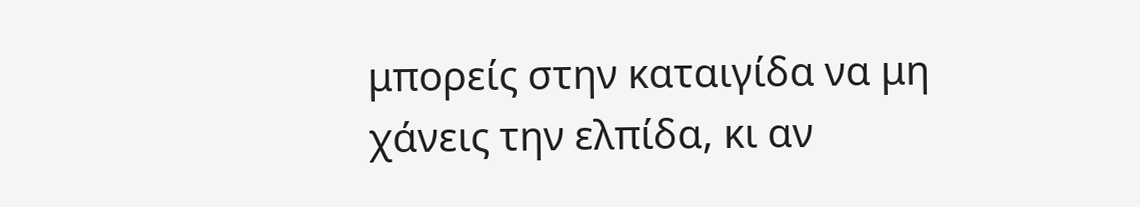μπορείς στην καταιγίδα να μη χάνεις την ελπίδα, κι αν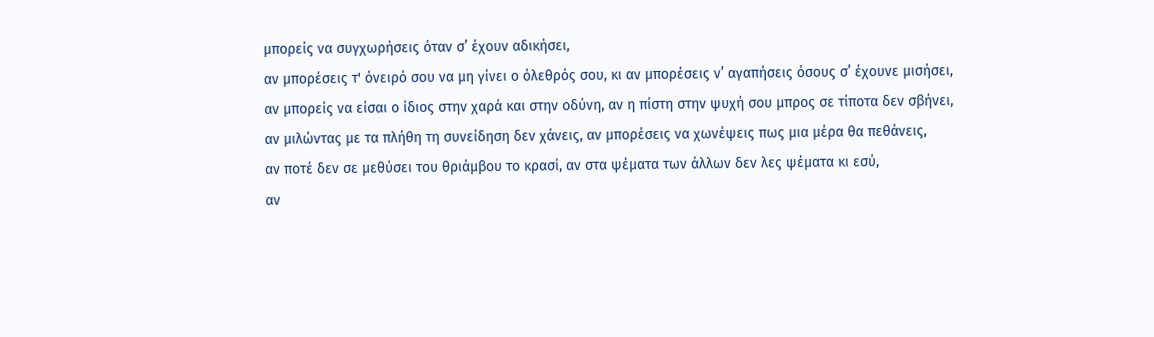μπορείς να συγχωρήσεις όταν σ’ έχουν αδικήσει,
αν μπορέσεις τ' όνειρό σου να μη γίνει ο όλεθρός σου, κι αν μπορέσεις ν’ αγαπήσεις όσους σ’ έχουνε μισήσει,
αν μπορείς να είσαι ο ίδιος στην χαρά και στην οδύνη, αν η πίστη στην ψυχή σου μπρος σε τίποτα δεν σβήνει,
αν μιλώντας με τα πλήθη τη συνείδηση δεν χάνεις, αν μπορέσεις να χωνέψεις πως μια μέρα θα πεθάνεις,
αν ποτέ δεν σε μεθύσει του θριάμβου το κρασί, αν στα ψέματα των άλλων δεν λες ψέματα κι εσύ,
αν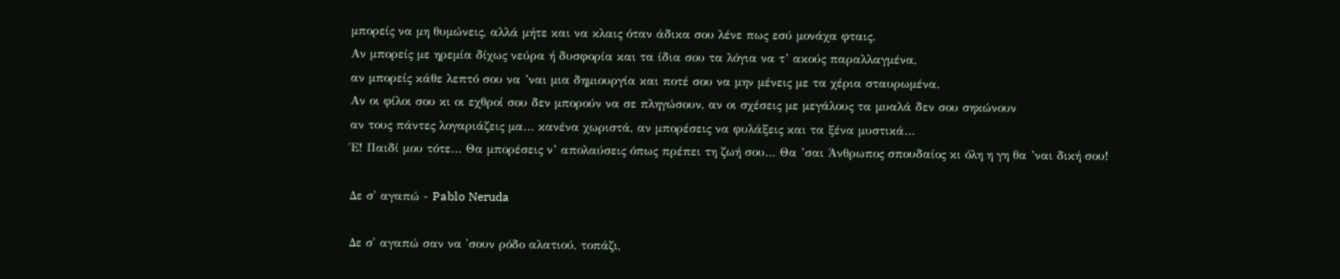μπορείς να μη θυμώνεις, αλλά μήτε και να κλαις όταν άδικα σου λένε πως εσύ μονάχα φταις.
Αν μπορείς με ηρεμία δίχως νεύρα ή δυσφορία και τα ίδια σου τα λόγια να τ’ ακούς παραλλαγμένα,
αν μπορείς κάθε λεπτό σου να ’ναι μια δημιουργία και ποτέ σου να μην μένεις με τα χέρια σταυρωμένα.
Αν οι φίλοι σου κι οι εχθροί σου δεν μπορούν να σε πληγώσουν, αν οι σχέσεις με μεγάλους τα μυαλά δεν σου σηκώνουν
αν τους πάντες λογαριάζεις μα… κανένα χωριστά, αν μπορέσεις να φυλάξεις και τα ξένα μυστικά…
Έ! Παιδί μου τότε… Θα μπορέσεις ν’ απολαύσεις όπως πρέπει τη ζωή σου… Θα ’σαι Άνθρωπος σπουδαίος κι όλη η γη θα ’ναι δική σου!

Δε σ' αγαπώ - Pablo Neruda

Δε σ' αγαπώ σαν να 'σουν ρόδο αλατιού, τοπάζι,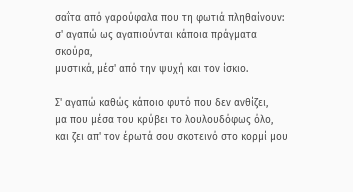σαΐτα από γαρούφαλα που τη φωτιά πληθαίνουν:
σ' αγαπώ ως αγαπιούνται κάποια πράγματα σκούρα,
μυστικά, μέσ' από την ψυχή και τον ίσκιο.

Σ' αγαπώ καθώς κάποιο φυτό που δεν ανθίζει,
μα που μέσα του κρύβει το λουλουδόφως όλο,
και ζει απ' τον έρωτά σου σκοτεινό στο κορμί μου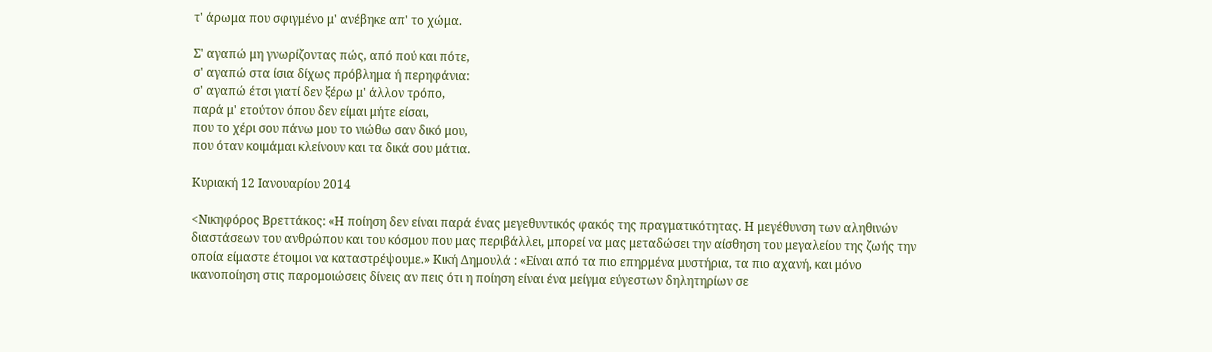τ' άρωμα που σφιγμένο μ' ανέβηκε απ' το χώμα.

Σ' αγαπώ μη γνωρίζοντας πώς, από πού και πότε,
σ' αγαπώ στα ίσια δίχως πρόβλημα ή περηφάνια:
σ' αγαπώ έτσι γιατί δεν ξέρω μ' άλλον τρόπο,
παρά μ' ετούτον όπου δεν είμαι μήτε είσαι,
που το χέρι σου πάνω μου το νιώθω σαν δικό μου,
που όταν κοιμάμαι κλείνουν και τα δικά σου μάτια.

Κυριακή 12 Ιανουαρίου 2014

<Νικηφόρος Βρεττάκος: «Η ποίηση δεν είναι παρά ένας μεγεθυντικός φακός της πραγματικότητας. Η μεγέθυνση των αληθινών διαστάσεων του ανθρώπου και του κόσμου που μας περιβάλλει, μπορεί να μας μεταδώσει την αίσθηση του μεγαλείου της ζωής την οποία είμαστε έτοιμοι να καταστρέψουμε.» Κική Δημουλά : «Είναι από τα πιο επηρμένα μυστήρια, τα πιο αχανή, και μόνο ικανοποίηση στις παρομοιώσεις δίνεις αν πεις ότι η ποίηση είναι ένα μείγμα εύγεστων δηλητηρίων σε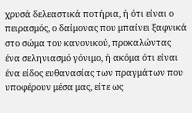χρυσά δελεαστικά ποτήρια, ή ότι είναι ο πειρασμός, ο δαίμονας που μπαίνει ξαφνικά στο σώμα του κανονικού, προκαλώντας ένα σεληνιασμό γόνιμο, ή ακόμα ότι είναι ένα είδος ευθανασίας των πραγμάτων που υποφέρουν μέσα μας, είτε ως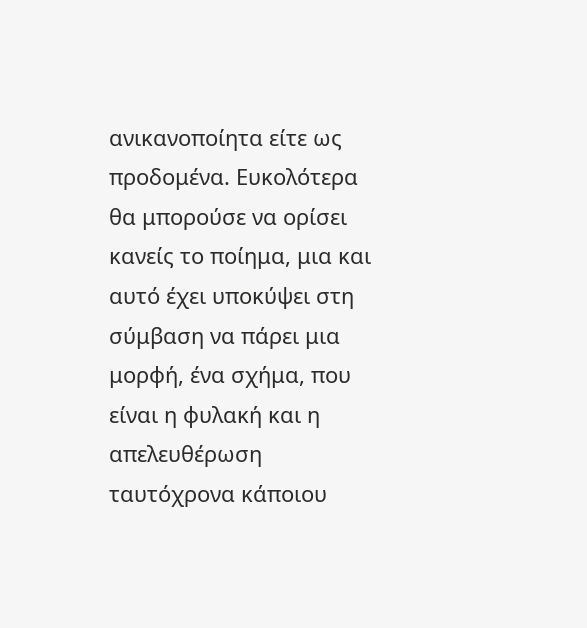ανικανοποίητα είτε ως προδομένα. Ευκολότερα θα μπορούσε να ορίσει κανείς το ποίημα, μια και αυτό έχει υποκύψει στη σύμβαση να πάρει μια μορφή, ένα σχήμα, που είναι η φυλακή και η απελευθέρωση ταυτόχρονα κάποιου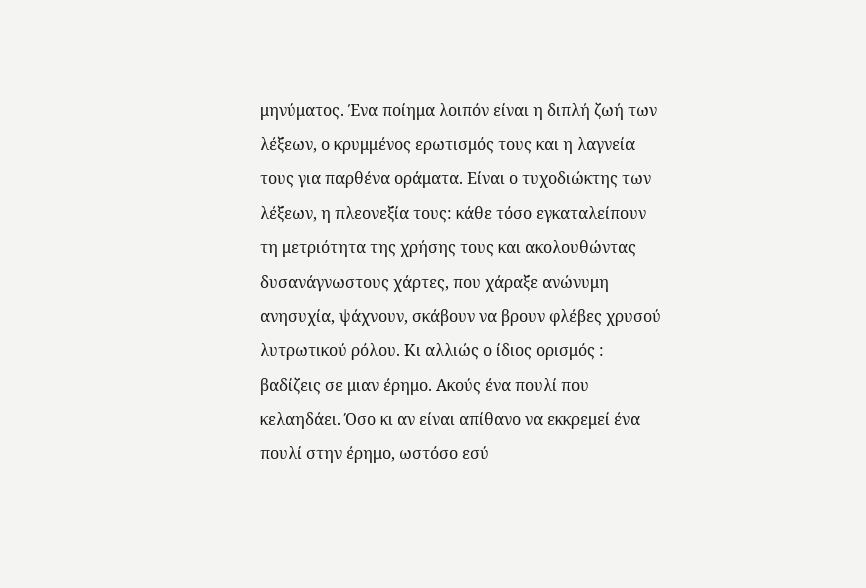μηνύματος. Ένα ποίημα λοιπόν είναι η διπλή ζωή των λέξεων, ο κρυμμένος ερωτισμός τους και η λαγνεία τους για παρθένα οράματα. Είναι ο τυχοδιώκτης των λέξεων, η πλεονεξία τους: κάθε τόσο εγκαταλείπουν τη μετριότητα της χρήσης τους και ακολουθώντας δυσανάγνωστους χάρτες, που χάραξε ανώνυμη ανησυχία, ψάχνουν, σκάβουν να βρουν φλέβες χρυσού λυτρωτικού ρόλου. Κι αλλιώς ο ίδιος ορισμός : βαδίζεις σε μιαν έρημο. Ακούς ένα πουλί που κελαηδάει. Όσο κι αν είναι απίθανο να εκκρεμεί ένα πουλί στην έρημο, ωστόσο εσύ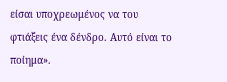είσαι υποχρεωμένος να του φτιάξεις ένα δένδρο. Αυτό είναι το ποίημα».